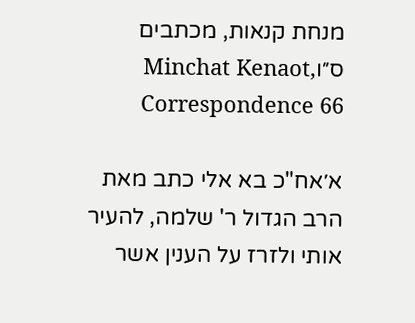מנחת קנאות, מכתבים ס״וMinchat Kenaot, Correspondence 66

א׳אח"כ בא אלי כתב מאת הרב הגדול ר' שלמה, להעיר אותי ולזרז על הענין אשר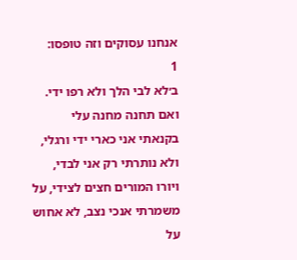אנחנו עסוקים וזה טופסו:
1
ב׳לא לבי הלך ולא רפו ידי. ואם תחנה מחנה עלי בקנאתי אני כארי ידי ורגלי, ולא נותרתי רק אני לבדי, ויורו המורים חצים לצידי, על משמרתי אנכי נצב, לא אחוש על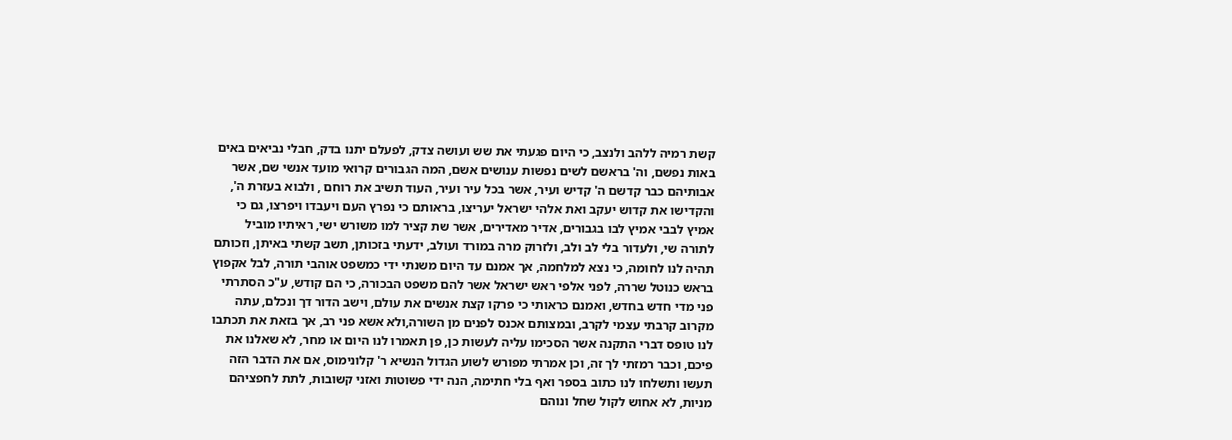קשת רמיה ללהב ולנצב, כי היום פגעתי את שש ועושה צדק, לפעלם יתנו בדק, חבלי נביאים באים באות נפשם, וה' בראשם לשים נפשות ענושים אשם, המה הגבורים קרואי מועד אנשי שם, אשר אבותיהם כבר קדשם ה' קדיש ועיר, אשר בכל עיר ועיר, העוד תשיב את רוחם , ולבוא בעזרת ה', והקדישו את קדוש יעקב ואת אלהי ישראל יעריצו, בראותם כי נפרץ העם ויעבדו ויפרצו, גם כי אמיץ לבבי אמיץ לבו בגבורים, אדיר מאדירים, אשר שת קציר למו משורש ישי, ראיתיו מוביל לתורה שי, ולעדור בלי לב ולב, ולזרוק מרה במורד ועולב, ידעתי בזכותן, תשב קשתי באיתן, וזכותם תהיה לנו לחומה, כי נצא למלחמה, אך אמנם עד היום משנתי ידי כמשפט אוהבי תורה, לבל אקפוץ בראש כנוטל שררה, לפני אלפי ראש ישראל אשר להם משפט הבכורה, כי הם קודש, ע"כ הסתרתי פני מדי חדש בחדש, ואמנם כראותי כי פרקו קצת אנשים את עולם, וישב הדור דך ונכלם, עתה מקרוב קרבתי עצמי לקרב, ובמצותם אכנס לפנים מן השורה,ולא אשא פני רב, אך בזאת את תכתבו לנו טופס דברי התקנה אשר הסכימו עליה לעשות כן, פן תאמרו לנו היום או מחר, לא שאלנו את פיכם, וכבר רמזתי לך זה, וכן אמרתי מפורש לשוע הגדול הנשיא ר' קלונימוס, אם את הדבר הזה תעשו ותשלחו לנו כתוב בספר ואף בלי חתימה, הנה ידי פשוטות ואזני קשובות, לתת לחפציהם מניות, לא אחוש לקול שחל ונוהם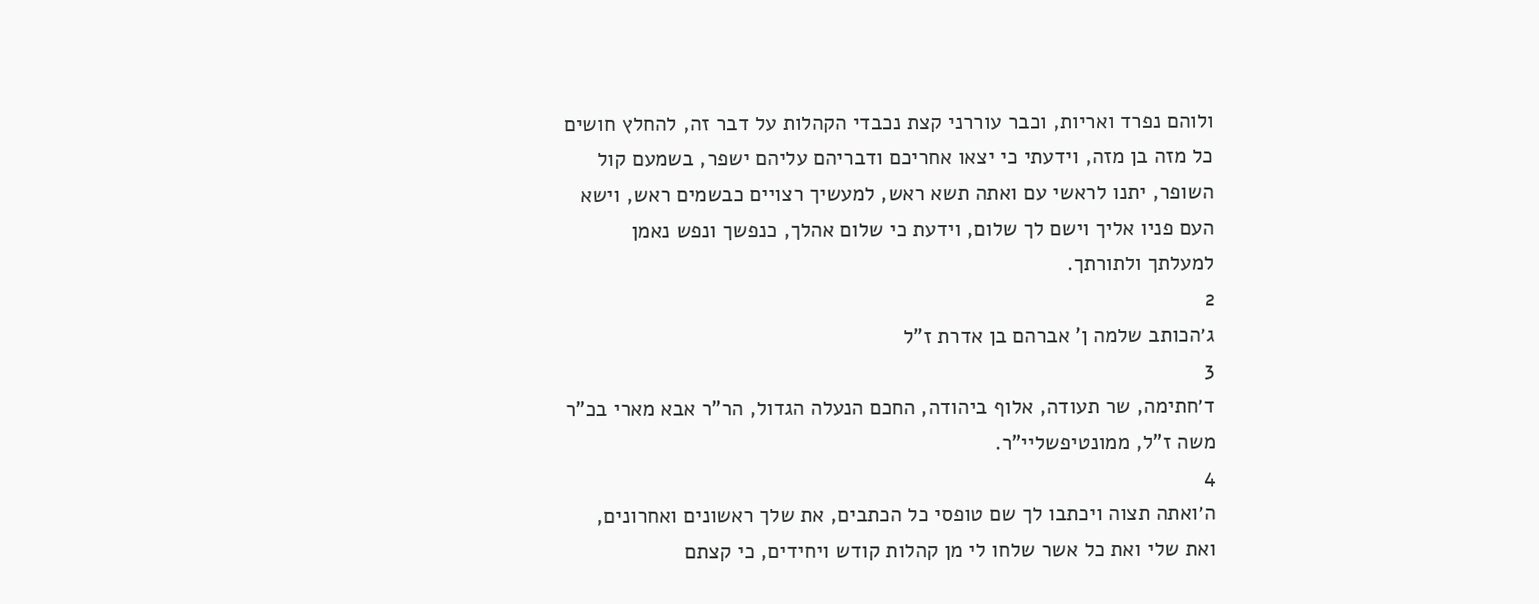ולוהם נפרד ואריות, וכבר עוררני קצת נכבדי הקהלות על דבר זה, להחלץ חושים כל מזה בן מזה, וידעתי כי יצאו אחריכם ודבריהם עליהם ישפר, בשמעם קול השופר, יתנו לראשי עם ואתה תשא ראש, למעשיך רצויים כבשמים ראש, וישא העם פניו אליך וישם לך שלום, וידעת כי שלום אהלך, כנפשך ונפש נאמן למעלתך ולתורתך.
2
ג׳הכותב שלמה ן' אברהם בן אדרת ז"ל
3
ד׳חתימה, שר תעודה, אלוף ביהודה, החכם הנעלה הגדול, הר"ר אבא מארי בכ"ר משה ז"ל, ממונטיפשליי"ר.
4
ה׳ואתה תצוה ויכתבו לך שם טופסי כל הכתבים, את שלך ראשונים ואחרונים, ואת שלי ואת כל אשר שלחו לי מן קהלות קודש ויחידים, כי קצתם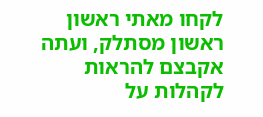לקחו מאתי ראשון ראשון מסתלק, ועתה אקבצם להראות לקהלות על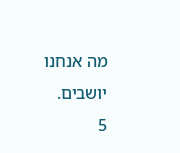מה אנחנו יושבים.
5